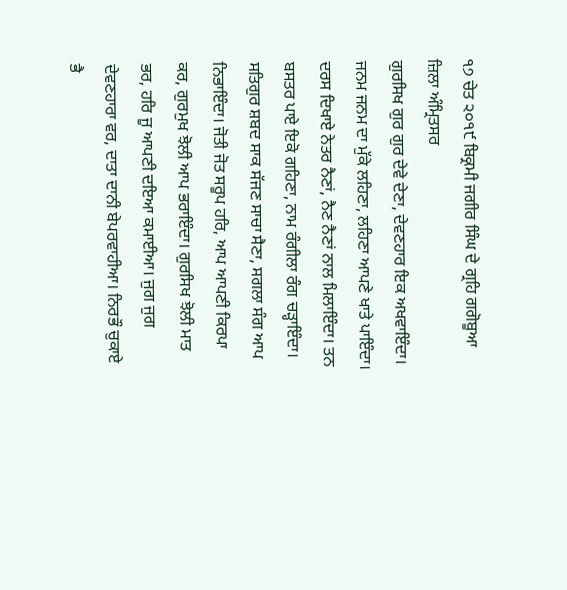੧੭ ਚੇਤ ੨੦੧੯ ਬਿਕ੍ਰਮੀ ਜਗੀਰ ਸਿੰਘ ਦੇ ਗ੍ਰਹਿ ਗਗੋਬੂਆ ਜ਼ਿਲਾ ਅੰਮ੍ਰਿਤਸਰ
ਗੁਰਸਿਖ ਗੁਰ ਗੁਰ ਦੇਵੇ ਦੇਣਾ, ਦੇਵਣਹਾਰ ਇਕ ਅਖਵਾਇੰਦਾ। ਜਨਮ ਜਨਮ ਦਾ ਮੁੱਕੇ ਲਹਿਣਾ, ਲਹਿਣਾ ਆਪਣੇ ਖਾਤੇ ਪਾਇੰਦਾ। ਦਰਸ ਦਿਖਾਏ ਨੇਤਰ ਨੈਣਾਂ, ਨੈਣ ਨੈਣਾਂ ਨਾਲ ਮਿਲਾਇੰਦਾ। ਤਨ ਬਸਤਰ ਪਾਏ ਇਕੋ ਗਹਿਣਾ, ਨਾਮ ਰੰਗੀਲਾ ਰੰਗ ਚੜ੍ਹਾਇੰਦਾ। ਸਤਿਗੁਰ ਸ਼ਬਦ ਸਾਕ ਸੱਜਣ ਸਾਚਾ ਸੈਣਾ, ਸਗਲਾ ਸੰਗ ਆਪ ਨਿਭਾਇੰਦਾ। ਜੋਤੀ ਜੋਤ ਸਰੂਪ ਹਰਿ, ਆਪ ਆਪਣੀ ਕਿਰਪਾ ਕਰ, ਗੁਰਮੁਖ ਝੋਲੀ ਆਪ ਭਰਾਇੰਦਾ। ਗੁਰਸਿਖ ਝੋਲੀ ਮਾਤ ਭਰ, ਹਰਿ ਜੂ ਆਪਣੀ ਦਇਆ ਕਮਾਈਆ। ਜੁਗ ਜੁਗ ਦੇਵਣਹਾਰਾ ਵਰ, ਦਾਤਾ ਦਾਨੀ ਬੇਪਰਵਾਹੀਆ। ਨਿਰਭੌ ਚੁਕਾਏ ਭੈ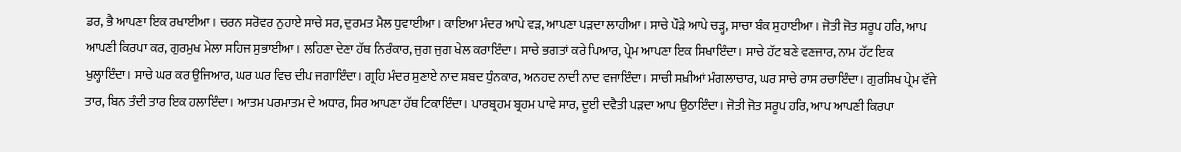ਡਰ, ਭੈ ਆਪਣਾ ਇਕ ਰਖਾਈਆ। ਚਰਨ ਸਰੋਵਰ ਨੁਹਾਏ ਸਾਚੇ ਸਰ, ਦੁਰਮਤ ਮੈਲ ਧੁਵਾਈਆ। ਕਾਇਆ ਮੰਦਰ ਆਪੇ ਵੜ, ਆਪਣਾ ਪੜਦਾ ਲਾਹੀਆ। ਸਾਚੇ ਪੌੜੇ ਆਪੇ ਚੜ੍ਹ, ਸਾਚਾ ਬੰਕ ਸੁਹਾਈਆ। ਜੋਤੀ ਜੋਤ ਸਰੂਪ ਹਰਿ, ਆਪ ਆਪਣੀ ਕਿਰਪਾ ਕਰ, ਗੁਰਮੁਖ ਮੇਲਾ ਸਹਿਜ ਸੁਭਾਈਆ। ਲਹਿਣਾ ਦੇਣਾ ਹੱਥ ਨਿਰੰਕਾਰ, ਜੁਗ ਜੁਗ ਖੇਲ ਕਰਾਇੰਦਾ। ਸਾਚੇ ਭਗਤਾਂ ਕਰੇ ਪਿਆਰ, ਪ੍ਰੇਮ ਆਪਣਾ ਇਕ ਸਿਖਾਇੰਦਾ। ਸਾਚੇ ਹੱਟ ਬਣੇ ਵਣਜਾਰ, ਨਾਮ ਹੱਟ ਇਕ ਖੁਲ੍ਹਾਇੰਦਾ। ਸਾਚੇ ਘਰ ਕਰ ਉਜਿਆਰ, ਘਰ ਘਰ ਵਿਚ ਦੀਪ ਜਗਾਇੰਦਾ। ਗ੍ਰਹਿ ਮੰਦਰ ਸੁਣਾਏ ਨਾਦ ਸ਼ਬਦ ਧੁੰਨਕਾਰ, ਅਨਹਦ ਨਾਦੀ ਨਾਦ ਵਜਾਇੰਦਾ। ਸਾਚੀ ਸਖ਼ੀਆਂ ਮੰਗਲਾਚਾਰ, ਘਰ ਸਾਚੇ ਰਾਸ ਰਚਾਇੰਦਾ। ਗੁਰਸਿਖ ਪ੍ਰੇਮ ਵੱਜੇ ਤਾਰ, ਬਿਨ ਤੰਦੀ ਤਾਰ ਇਕ ਹਲਾਇੰਦਾ। ਆਤਮ ਪਰਮਾਤਮ ਦੇ ਅਧਾਰ, ਸਿਰ ਆਪਣਾ ਹੱਥ ਟਿਕਾਇੰਦਾ। ਪਾਰਬ੍ਰਹਮ ਬ੍ਰਹਮ ਪਾਵੇ ਸਾਰ, ਦੂਈ ਦਵੈਤੀ ਪੜਦਾ ਆਪ ਉਠਾਇੰਦਾ। ਜੋਤੀ ਜੋਤ ਸਰੂਪ ਹਰਿ, ਆਪ ਆਪਣੀ ਕਿਰਪਾ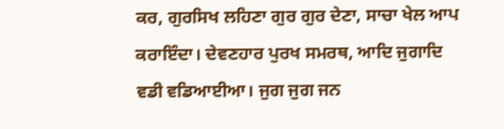ਕਰ, ਗੁਰਸਿਖ ਲਹਿਣਾ ਗੁਰ ਗੁਰ ਦੇਣਾ, ਸਾਚਾ ਖੇਲ ਆਪ ਕਰਾਇੰਦਾ। ਦੇਵਣਹਾਰ ਪੁਰਖ ਸਮਰਥ, ਆਦਿ ਜੁਗਾਦਿ ਵਡੀ ਵਡਿਆਈਆ। ਜੁਗ ਜੁਗ ਜਨ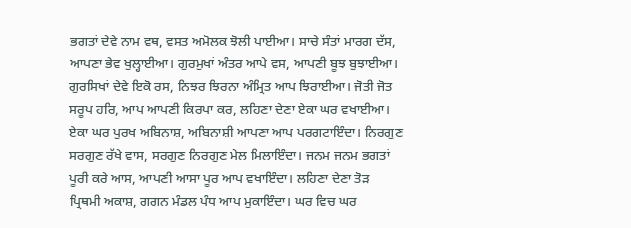ਭਗਤਾਂ ਦੇਵੇ ਨਾਮ ਵਥ, ਵਸਤ ਅਮੋਲਕ ਝੋਲੀ ਪਾਈਆ। ਸਾਚੇ ਸੰਤਾਂ ਮਾਰਗ ਦੱਸ, ਆਪਣਾ ਭੇਵ ਖੁਲ੍ਹਾਈਆ। ਗੁਰਮੁਖਾਂ ਅੰਤਰ ਆਪੇ ਵਸ, ਆਪਣੀ ਬੂਝ ਬੁਝਾਈਆ। ਗੁਰਸਿਖਾਂ ਦੇਵੇ ਇਕੋ ਰਸ, ਨਿਝਰ ਝਿਰਨਾ ਅੰਮ੍ਰਿਤ ਆਪ ਝਿਰਾਈਆ। ਜੋਤੀ ਜੋਤ ਸਰੂਪ ਹਰਿ, ਆਪ ਆਪਣੀ ਕਿਰਪਾ ਕਰ, ਲਹਿਣਾ ਦੇਣਾ ਏਕਾ ਘਰ ਵਖਾਈਆ। ਏਕਾ ਘਰ ਪੁਰਖ ਅਬਿਨਾਸ਼, ਅਬਿਨਾਸ਼ੀ ਆਪਣਾ ਆਪ ਪਰਗਟਾਇੰਦਾ। ਨਿਰਗੁਣ ਸਰਗੁਣ ਰੱਖੇ ਵਾਸ, ਸਰਗੁਣ ਨਿਰਗੁਣ ਮੇਲ ਮਿਲਾਇੰਦਾ। ਜਨਮ ਜਨਮ ਭਗਤਾਂ ਪੂਰੀ ਕਰੇ ਆਸ, ਆਪਣੀ ਆਸਾ ਪੂਰ ਆਪ ਵਖਾਇੰਦਾ। ਲਹਿਣਾ ਦੇਣਾ ਤੋੜ ਪ੍ਰਿਥਮੀ ਅਕਾਸ਼, ਗਗਨ ਮੰਡਲ ਪੰਧ ਆਪ ਮੁਕਾਇੰਦਾ। ਘਰ ਵਿਚ ਘਰ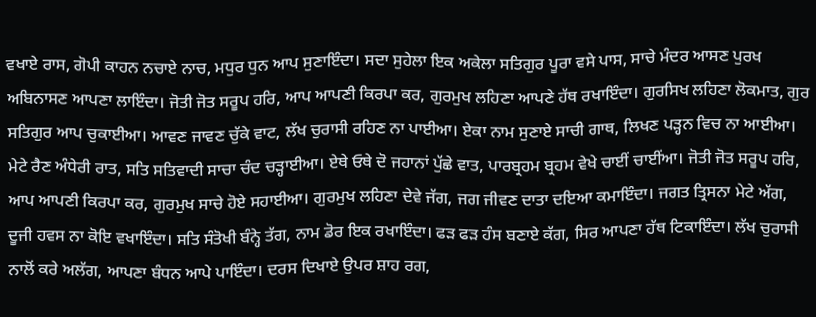ਵਖਾਏ ਰਾਸ, ਗੋਪੀ ਕਾਹਨ ਨਚਾਏ ਨਾਚ, ਮਧੁਰ ਧੁਨ ਆਪ ਸੁਣਾਇੰਦਾ। ਸਦਾ ਸੁਹੇਲਾ ਇਕ ਅਕੇਲਾ ਸਤਿਗੁਰ ਪੂਰਾ ਵਸੇ ਪਾਸ, ਸਾਚੇ ਮੰਦਰ ਆਸਣ ਪੁਰਖ ਅਬਿਨਾਸਣ ਆਪਣਾ ਲਾਇੰਦਾ। ਜੋਤੀ ਜੋਤ ਸਰੂਪ ਹਰਿ, ਆਪ ਆਪਣੀ ਕਿਰਪਾ ਕਰ, ਗੁਰਮੁਖ ਲਹਿਣਾ ਆਪਣੇ ਹੱਥ ਰਖਾਇੰਦਾ। ਗੁਰਸਿਖ ਲਹਿਣਾ ਲੋਕਮਾਤ, ਗੁਰ ਸਤਿਗੁਰ ਆਪ ਚੁਕਾਈਆ। ਆਵਣ ਜਾਵਣ ਚੁੱਕੇ ਵਾਟ, ਲੱਖ ਚੁਰਾਸੀ ਰਹਿਣ ਨਾ ਪਾਈਆ। ਏਕਾ ਨਾਮ ਸੁਣਾਏ ਸਾਚੀ ਗਾਥ, ਲਿਖਣ ਪੜ੍ਹਨ ਵਿਚ ਨਾ ਆਈਆ। ਮੇਟੇ ਰੈਣ ਅੰਧੇਰੀ ਰਾਤ, ਸਤਿ ਸਤਿਵਾਦੀ ਸਾਚਾ ਚੰਦ ਚੜ੍ਹਾਈਆ। ਏਥੇ ਓਥੇ ਦੋ ਜਹਾਨਾਂ ਪੁੱਛੇ ਵਾਤ, ਪਾਰਬ੍ਰਹਮ ਬ੍ਰਹਮ ਵੇਖੇ ਚਾਈਂ ਚਾਈਂਆ। ਜੋਤੀ ਜੋਤ ਸਰੂਪ ਹਰਿ, ਆਪ ਆਪਣੀ ਕਿਰਪਾ ਕਰ, ਗੁਰਮੁਖ ਸਾਚੇ ਹੋਏ ਸਹਾਈਆ। ਗੁਰਮੁਖ ਲਹਿਣਾ ਦੇਵੇ ਜੱਗ, ਜਗ ਜੀਵਣ ਦਾਤਾ ਦਇਆ ਕਮਾਇੰਦਾ। ਜਗਤ ਤ੍ਰਿਸਨਾ ਮੇਟੇ ਅੱਗ, ਦੂਜੀ ਹਵਸ ਨਾ ਕੋਇ ਵਖਾਇੰਦਾ। ਸਤਿ ਸੰਤੋਖੀ ਬੰਨ੍ਹੇ ਤੱਗ, ਨਾਮ ਡੋਰ ਇਕ ਰਖਾਇੰਦਾ। ਫੜ ਫੜ ਹੰਸ ਬਣਾਏ ਕੱਗ, ਸਿਰ ਆਪਣਾ ਹੱਥ ਟਿਕਾਇੰਦਾ। ਲੱਖ ਚੁਰਾਸੀ ਨਾਲੋਂ ਕਰੇ ਅਲੱਗ, ਆਪਣਾ ਬੰਧਨ ਆਪੇ ਪਾਇੰਦਾ। ਦਰਸ ਦਿਖਾਏ ਉਪਰ ਸ਼ਾਹ ਰਗ,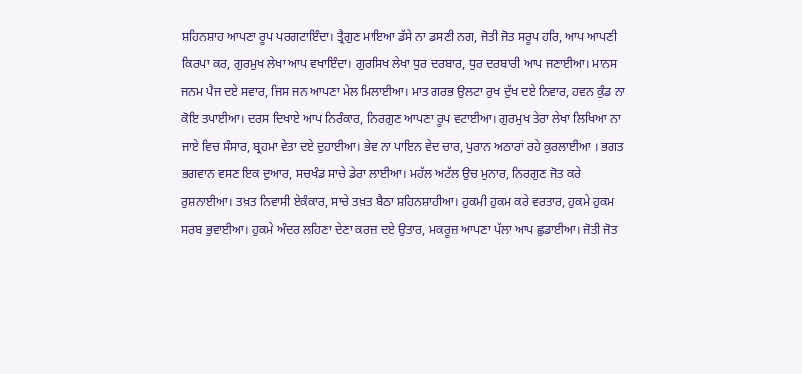ਸ਼ਹਿਨਸ਼ਾਹ ਆਪਣਾ ਰੂਪ ਪਰਗਟਾਇੰਦਾ। ਤ੍ਰੈਗੁਣ ਮਾਇਆ ਡੱਸੇ ਨਾ ਡਸਣੀ ਨਗ, ਜੋਤੀ ਜੋਤ ਸਰੂਪ ਹਰਿ, ਆਪ ਆਪਣੀ ਕਿਰਪਾ ਕਰ, ਗੁਰਮੁਖ ਲੇਖਾ ਆਪ ਵਖਾਇੰਦਾ। ਗੁਰਸਿਖ ਲੇਖਾ ਧੁਰ ਦਰਬਾਰ, ਧੁਰ ਦਰਬਾਰੀ ਆਪ ਜਣਾਈਆ। ਮਾਨਸ ਜਨਮ ਪੈਜ ਦਏ ਸਵਾਰ, ਜਿਸ ਜਨ ਆਪਣਾ ਮੇਲ ਮਿਲਾਈਆ। ਮਾਤ ਗਰਭ ਉਲਟਾ ਰੁਖ ਦੁੱਖ ਦਏ ਨਿਵਾਰ, ਹਵਨ ਕੁੰਡ ਨਾ ਕੋਇ ਤਪਾਈਆ। ਦਰਸ ਦਿਖਾਏ ਆਪ ਨਿਰੰਕਾਰ, ਨਿਰਗੁਣ ਆਪਣਾ ਰੂਪ ਵਟਾਈਆ। ਗੁਰਮੁਖ ਤੇਰਾ ਲੇਖਾ ਲਿਖਿਆ ਨਾ ਜਾਏ ਵਿਚ ਸੰਸਾਰ, ਬ੍ਰਹਮਾ ਵੇਤਾ ਦਏ ਦੁਹਾਈਆ। ਭੇਵ ਨਾ ਪਾਇਨ ਵੇਦ ਚਾਰ, ਪੁਰਾਨ ਅਠਾਰਾਂ ਰਹੇ ਕੁਰਲਾਈਆ । ਭਗਤ ਭਗਵਾਨ ਵਸਣ ਇਕ ਦੁਆਰ, ਸਚਖੰਡ ਸਾਚੇ ਡੇਰਾ ਲਾਈਆ। ਮਹੱਲ ਅਟੱਲ ਉਚ ਮੁਨਾਰ, ਨਿਰਗੁਣ ਜੋਤ ਕਰੇ ਰੁਸ਼ਨਾਈਆ। ਤਖ਼ਤ ਨਿਵਾਸੀ ਏਕੰਕਾਰ, ਸਾਚੇ ਤਖ਼ਤ ਬੈਠਾ ਸ਼ਹਿਨਸ਼ਾਹੀਆ। ਹੁਕਮੀ ਹੁਕਮ ਕਰੇ ਵਰਤਾਰ, ਹੁਕਮੇ ਹੁਕਮ ਸਰਬ ਭੁਵਾਈਆ। ਹੁਕਮੇ ਅੰਦਰ ਲਹਿਣਾ ਦੇਣਾ ਕਰਜ਼ ਦਏ ਉਤਾਰ, ਮਕਰੂਜ਼ ਆਪਣਾ ਪੱਲਾ ਆਪ ਛੁਡਾਈਆ। ਜੋਤੀ ਜੋਤ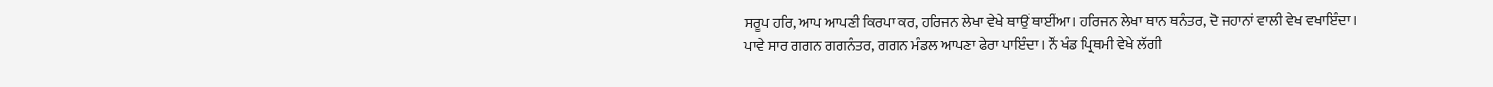ਸਰੂਪ ਹਰਿ, ਆਪ ਆਪਣੀ ਕਿਰਪਾ ਕਰ, ਹਰਿਜਨ ਲੇਖਾ ਵੇਖੇ ਥਾਉਂ ਥਾਈਂਆ। ਹਰਿਜਨ ਲੇਖਾ ਥਾਨ ਥਨੰਤਰ, ਦੋ ਜਹਾਨਾਂ ਵਾਲੀ ਵੇਖ ਵਖਾਇੰਦਾ। ਪਾਵੇ ਸਾਰ ਗਗਨ ਗਗਨੰਤਰ, ਗਗਨ ਮੰਡਲ ਆਪਣਾ ਫੇਰਾ ਪਾਇੰਦਾ। ਨੌਂ ਖੰਡ ਪ੍ਰਿਥਮੀ ਵੇਖੇ ਲੱਗੀ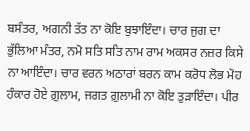ਬਸੰਤਰ, ਅਗਨੀ ਤੱਤ ਨਾ ਕੋਇ ਬੁਝਾਇੰਦਾ। ਚਾਰ ਜੁਗ ਦਾ ਭੁੱਲਿਆ ਮੰਤਰ, ਨਮੋ ਸਤਿ ਸਤਿ ਨਾਮ ਰਾਮ ਅਕਸਰ ਨਜ਼ਰ ਕਿਸੇ ਨਾ ਆਇੰਦਾ। ਚਾਰ ਵਰਨ ਅਠਾਰਾਂ ਬਰਨ ਕਾਮ ਕਰੋਧ ਲੋਭ ਮੋਹ ਹੰਕਾਰ ਹੋਏ ਗ਼ੁਲਾਮ, ਜਗਤ ਗ਼ੁਲਾਮੀ ਨਾ ਕੋਇ ਤੁੜਾਇੰਦਾ। ਪੀਰ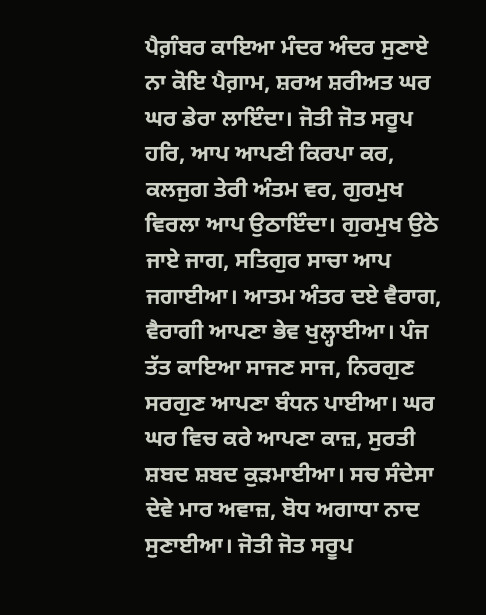ਪੈਗ਼ੰਬਰ ਕਾਇਆ ਮੰਦਰ ਅੰਦਰ ਸੁਣਾਏ ਨਾ ਕੋਇ ਪੈਗ਼ਾਮ, ਸ਼ਰਅ ਸ਼ਰੀਅਤ ਘਰ ਘਰ ਡੇਰਾ ਲਾਇੰਦਾ। ਜੋਤੀ ਜੋਤ ਸਰੂਪ ਹਰਿ, ਆਪ ਆਪਣੀ ਕਿਰਪਾ ਕਰ, ਕਲਜੁਗ ਤੇਰੀ ਅੰਤਮ ਵਰ, ਗੁਰਮੁਖ ਵਿਰਲਾ ਆਪ ਉਠਾਇੰਦਾ। ਗੁਰਮੁਖ ਉਠੇ ਜਾਏ ਜਾਗ, ਸਤਿਗੁਰ ਸਾਚਾ ਆਪ ਜਗਾਈਆ। ਆਤਮ ਅੰਤਰ ਦਏ ਵੈਰਾਗ, ਵੈਰਾਗੀ ਆਪਣਾ ਭੇਵ ਖੁਲ੍ਹਾਈਆ। ਪੰਜ ਤੱਤ ਕਾਇਆ ਸਾਜਣ ਸਾਜ, ਨਿਰਗੁਣ ਸਰਗੁਣ ਆਪਣਾ ਬੰਧਨ ਪਾਈਆ। ਘਰ ਘਰ ਵਿਚ ਕਰੇ ਆਪਣਾ ਕਾਜ਼, ਸੁਰਤੀ ਸ਼ਬਦ ਸ਼ਬਦ ਕੁੜਮਾਈਆ। ਸਚ ਸੰਦੇਸਾ ਦੇਵੇ ਮਾਰ ਅਵਾਜ਼, ਬੋਧ ਅਗਾਧਾ ਨਾਦ ਸੁਣਾਈਆ। ਜੋਤੀ ਜੋਤ ਸਰੂਪ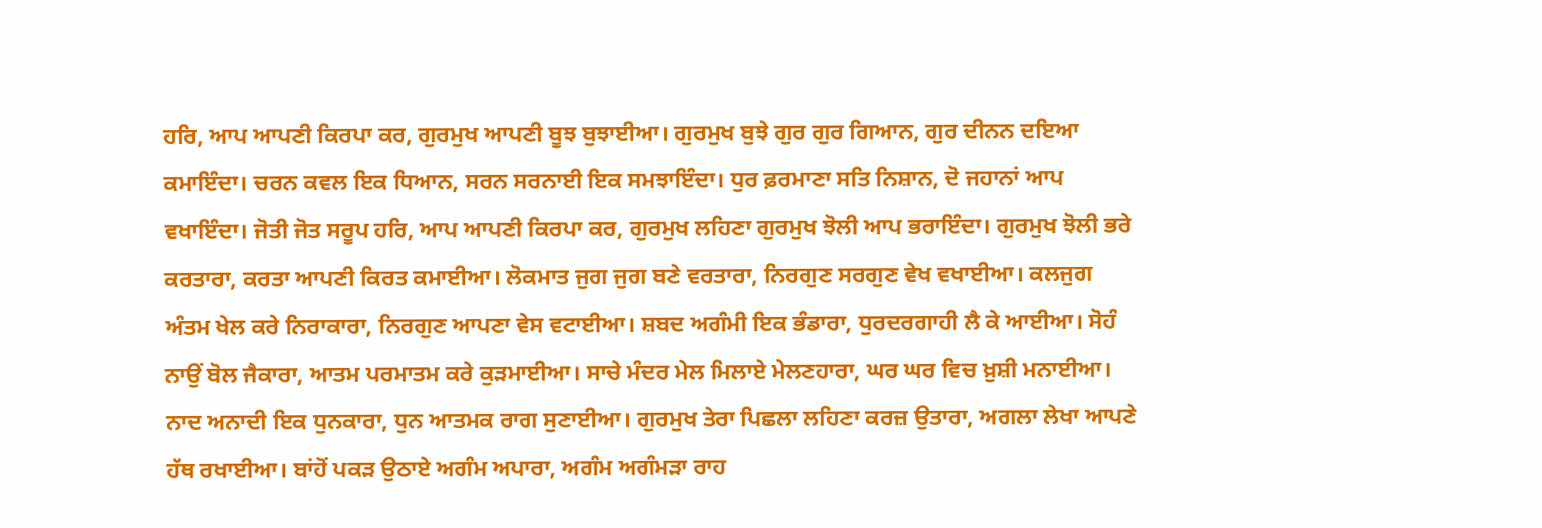ਹਰਿ, ਆਪ ਆਪਣੀ ਕਿਰਪਾ ਕਰ, ਗੁਰਮੁਖ ਆਪਣੀ ਬੂਝ ਬੁਝਾਈਆ। ਗੁਰਮੁਖ ਬੁਝੇ ਗੁਰ ਗੁਰ ਗਿਆਨ, ਗੁਰ ਦੀਨਨ ਦਇਆ ਕਮਾਇੰਦਾ। ਚਰਨ ਕਵਲ ਇਕ ਧਿਆਨ, ਸਰਨ ਸਰਨਾਈ ਇਕ ਸਮਝਾਇੰਦਾ। ਧੁਰ ਫ਼ਰਮਾਣਾ ਸਤਿ ਨਿਸ਼ਾਨ, ਦੋ ਜਹਾਨਾਂ ਆਪ ਵਖਾਇੰਦਾ। ਜੋਤੀ ਜੋਤ ਸਰੂਪ ਹਰਿ, ਆਪ ਆਪਣੀ ਕਿਰਪਾ ਕਰ, ਗੁਰਮੁਖ ਲਹਿਣਾ ਗੁਰਮੁਖ ਝੋਲੀ ਆਪ ਭਰਾਇੰਦਾ। ਗੁਰਮੁਖ ਝੋਲੀ ਭਰੇ ਕਰਤਾਰਾ, ਕਰਤਾ ਆਪਣੀ ਕਿਰਤ ਕਮਾਈਆ। ਲੋਕਮਾਤ ਜੁਗ ਜੁਗ ਬਣੇ ਵਰਤਾਰਾ, ਨਿਰਗੁਣ ਸਰਗੁਣ ਵੇਖ ਵਖਾਈਆ। ਕਲਜੁਗ ਅੰਤਮ ਖੇਲ ਕਰੇ ਨਿਰਾਕਾਰਾ, ਨਿਰਗੁਣ ਆਪਣਾ ਵੇਸ ਵਟਾਈਆ। ਸ਼ਬਦ ਅਗੰਮੀ ਇਕ ਭੰਡਾਰਾ, ਧੁਰਦਰਗਾਹੀ ਲੈ ਕੇ ਆਈਆ। ਸੋਹੰ ਨਾਉਂ ਬੋਲ ਜੈਕਾਰਾ, ਆਤਮ ਪਰਮਾਤਮ ਕਰੇ ਕੁੜਮਾਈਆ। ਸਾਚੇ ਮੰਦਰ ਮੇਲ ਮਿਲਾਏ ਮੇਲਣਹਾਰਾ, ਘਰ ਘਰ ਵਿਚ ਖ਼ੁਸ਼ੀ ਮਨਾਈਆ। ਨਾਦ ਅਨਾਦੀ ਇਕ ਧੁਨਕਾਰਾ, ਧੁਨ ਆਤਮਕ ਰਾਗ ਸੁਣਾਈਆ। ਗੁਰਮੁਖ ਤੇਰਾ ਪਿਛਲਾ ਲਹਿਣਾ ਕਰਜ਼ ਉਤਾਰਾ, ਅਗਲਾ ਲੇਖਾ ਆਪਣੇ ਹੱਥ ਰਖਾਈਆ। ਬਾਂਹੋਂ ਪਕੜ ਉਠਾਏ ਅਗੰਮ ਅਪਾਰਾ, ਅਗੰਮ ਅਗੰਮੜਾ ਰਾਹ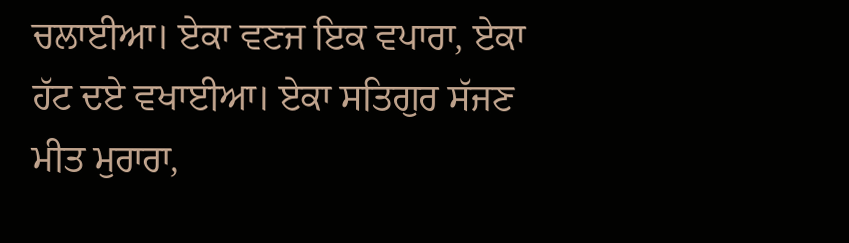ਚਲਾਈਆ। ਏਕਾ ਵਣਜ ਇਕ ਵਪਾਰਾ, ਏਕਾ ਹੱਟ ਦਏ ਵਖਾਈਆ। ਏਕਾ ਸਤਿਗੁਰ ਸੱਜਣ ਮੀਤ ਮੁਰਾਰਾ,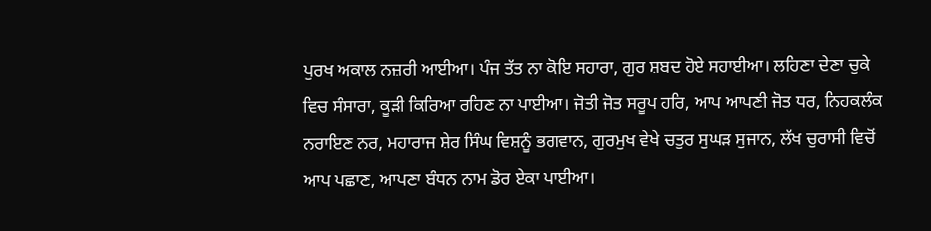ਪੁਰਖ ਅਕਾਲ ਨਜ਼ਰੀ ਆਈਆ। ਪੰਜ ਤੱਤ ਨਾ ਕੋਇ ਸਹਾਰਾ, ਗੁਰ ਸ਼ਬਦ ਹੋਏ ਸਹਾਈਆ। ਲਹਿਣਾ ਦੇਣਾ ਚੁਕੇ ਵਿਚ ਸੰਸਾਰਾ, ਕੂੜੀ ਕਿਰਿਆ ਰਹਿਣ ਨਾ ਪਾਈਆ। ਜੋਤੀ ਜੋਤ ਸਰੂਪ ਹਰਿ, ਆਪ ਆਪਣੀ ਜੋਤ ਧਰ, ਨਿਹਕਲੰਕ ਨਰਾਇਣ ਨਰ, ਮਹਾਰਾਜ ਸ਼ੇਰ ਸਿੰਘ ਵਿਸ਼ਨੂੰ ਭਗਵਾਨ, ਗੁਰਮੁਖ ਵੇਖੇ ਚਤੁਰ ਸੁਘੜ ਸੁਜਾਨ, ਲੱਖ ਚੁਰਾਸੀ ਵਿਚੋਂ ਆਪ ਪਛਾਣ, ਆਪਣਾ ਬੰਧਨ ਨਾਮ ਡੋਰ ਏਕਾ ਪਾਈਆ।